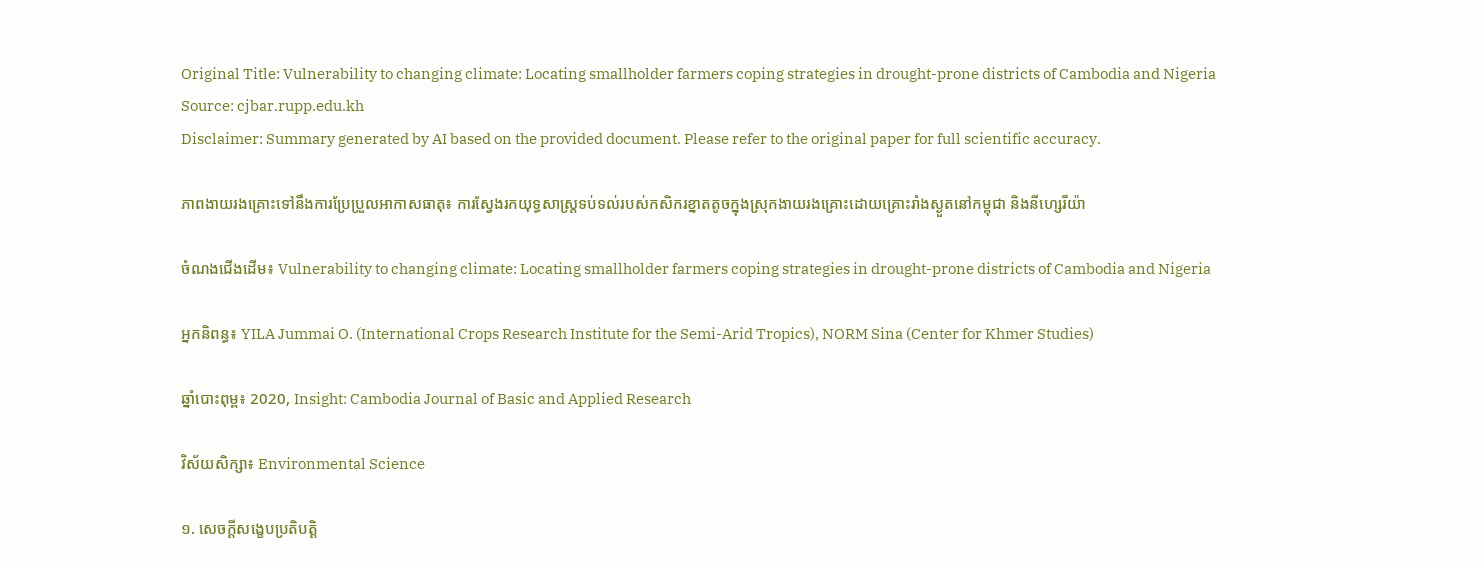Original Title: Vulnerability to changing climate: Locating smallholder farmers coping strategies in drought-prone districts of Cambodia and Nigeria
Source: cjbar.rupp.edu.kh
Disclaimer: Summary generated by AI based on the provided document. Please refer to the original paper for full scientific accuracy.

ភាពងាយរងគ្រោះទៅនឹងការប្រែប្រួលអាកាសធាតុ៖ ការស្វែងរកយុទ្ធសាស្ត្រទប់ទល់របស់កសិករខ្នាតតូចក្នុងស្រុកងាយរងគ្រោះដោយគ្រោះរាំងស្ងួតនៅកម្ពុជា និងនីហ្សេរីយ៉ា

ចំណងជើងដើម៖ Vulnerability to changing climate: Locating smallholder farmers coping strategies in drought-prone districts of Cambodia and Nigeria

អ្នកនិពន្ធ៖ YILA Jummai O. (International Crops Research Institute for the Semi-Arid Tropics), NORM Sina (Center for Khmer Studies)

ឆ្នាំបោះពុម្ព៖ 2020, Insight: Cambodia Journal of Basic and Applied Research

វិស័យសិក្សា៖ Environmental Science

១. សេចក្តីសង្ខេបប្រតិបត្តិ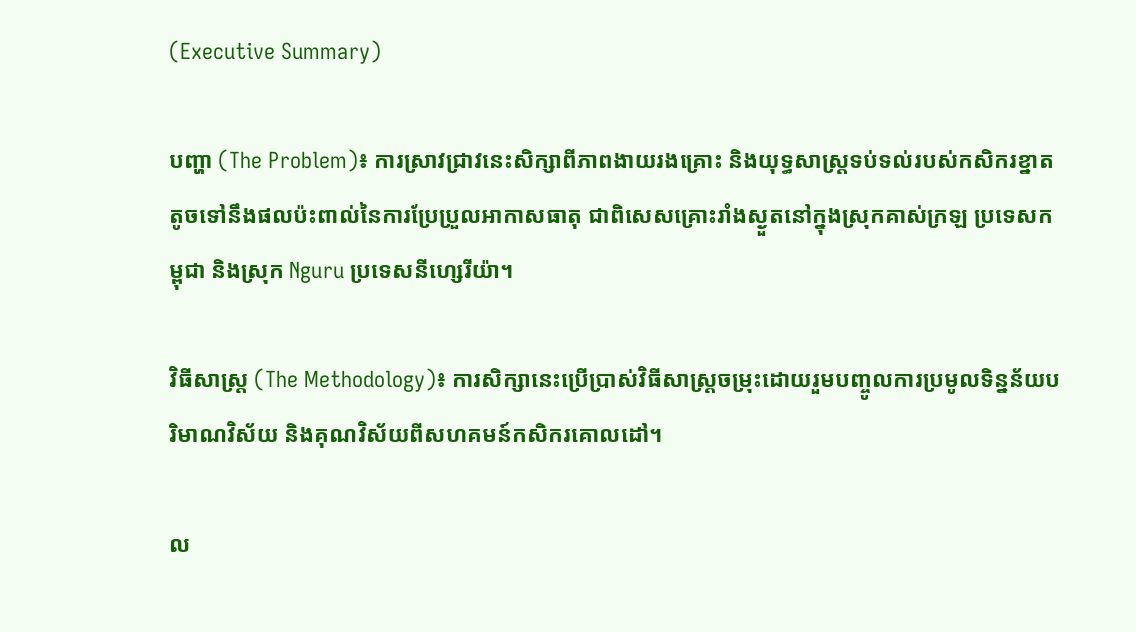(Executive Summary)

បញ្ហា (The Problem)៖ ការស្រាវជ្រាវនេះសិក្សាពីភាពងាយរងគ្រោះ និងយុទ្ធសាស្ត្រទប់ទល់របស់កសិករខ្នាតតូចទៅនឹងផលប៉ះពាល់នៃការប្រែប្រួលអាកាសធាតុ ជាពិសេសគ្រោះរាំងស្ងួតនៅក្នុងស្រុកគាស់ក្រឡ ប្រទេសកម្ពុជា និងស្រុក Nguru ប្រទេសនីហ្សេរីយ៉ា។

វិធីសាស្ត្រ (The Methodology)៖ ការសិក្សានេះប្រើប្រាស់វិធីសាស្ត្រចម្រុះដោយរួមបញ្ចូលការប្រមូលទិន្នន័យបរិមាណវិស័យ និងគុណវិស័យពីសហគមន៍កសិករគោលដៅ។

ល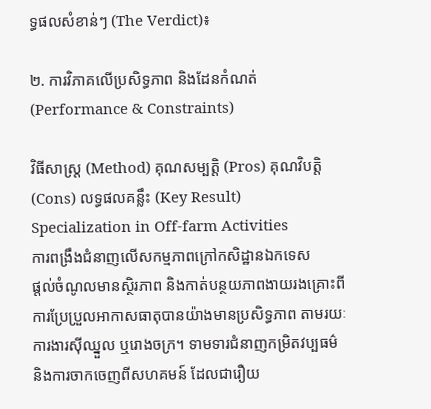ទ្ធផលសំខាន់ៗ (The Verdict)៖

២. ការវិភាគលើប្រសិទ្ធភាព និងដែនកំណត់ (Performance & Constraints)

វិធីសាស្ត្រ (Method) គុណសម្បត្តិ (Pros) គុណវិបត្តិ (Cons) លទ្ធផលគន្លឹះ (Key Result)
Specialization in Off-farm Activities
ការពង្រឹងជំនាញលើសកម្មភាពក្រៅកសិដ្ឋានឯកទេស
ផ្តល់ចំណូលមានស្ថិរភាព និងកាត់បន្ថយភាពងាយរងគ្រោះពីការប្រែប្រួលអាកាសធាតុបានយ៉ាងមានប្រសិទ្ធភាព តាមរយៈការងារស៊ីឈ្នួល ឬរោងចក្រ។ ទាមទារជំនាញកម្រិតវប្បធម៌ និងការចាកចេញពីសហគមន៍ ដែលជារឿយ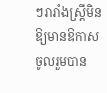ៗរារាំងស្ត្រីមិនឱ្យមានឱកាសចូលរួមបាន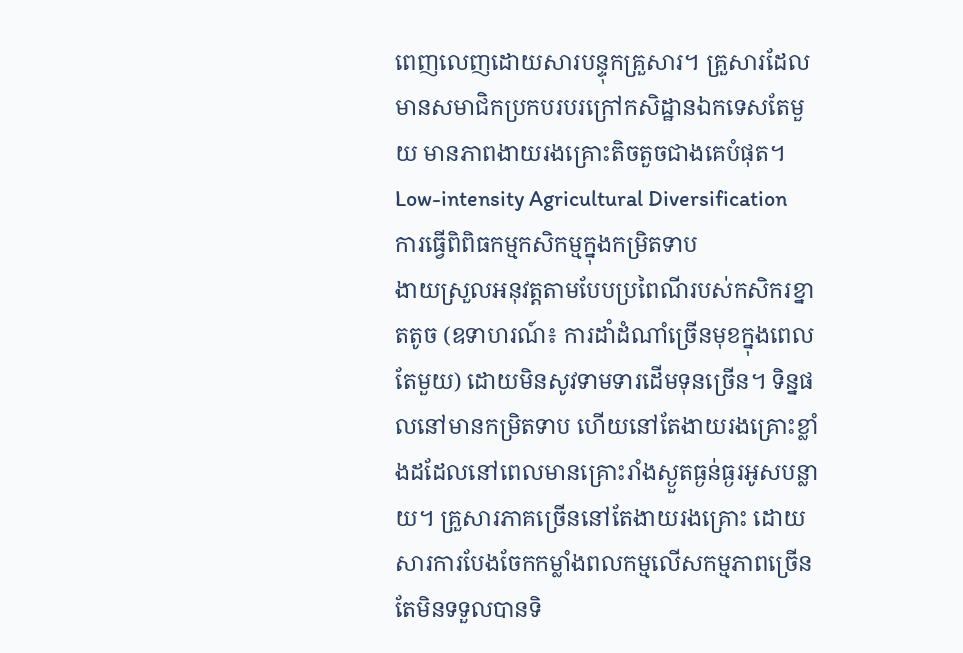ពេញលេញដោយសារបន្ទុកគ្រួសារ។ គ្រួសារដែលមានសមាជិកប្រកបរបរក្រៅកសិដ្ឋានឯកទេសតែមួយ មានភាពងាយរងគ្រោះតិចតួចជាងគេបំផុត។
Low-intensity Agricultural Diversification
ការធ្វើពិពិធកម្មកសិកម្មក្នុងកម្រិតទាប
ងាយស្រួលអនុវត្តតាមបែបប្រពៃណីរបស់កសិករខ្នាតតូច (ឧទាហរណ៍៖ ការដាំដំណាំច្រើនមុខក្នុងពេលតែមួយ) ដោយមិនសូវទាមទារដើមទុនច្រើន។ ទិន្នផលនៅមានកម្រិតទាប ហើយនៅតែងាយរងគ្រោះខ្លាំងដដែលនៅពេលមានគ្រោះរាំងស្ងួតធ្ងន់ធ្ងរអូសបន្លាយ។ គ្រួសារភាគច្រើននៅតែងាយរងគ្រោះ ដោយសារការបែងចែកកម្លាំងពលកម្មលើសកម្មភាពច្រើន តែមិនទទួលបានទិ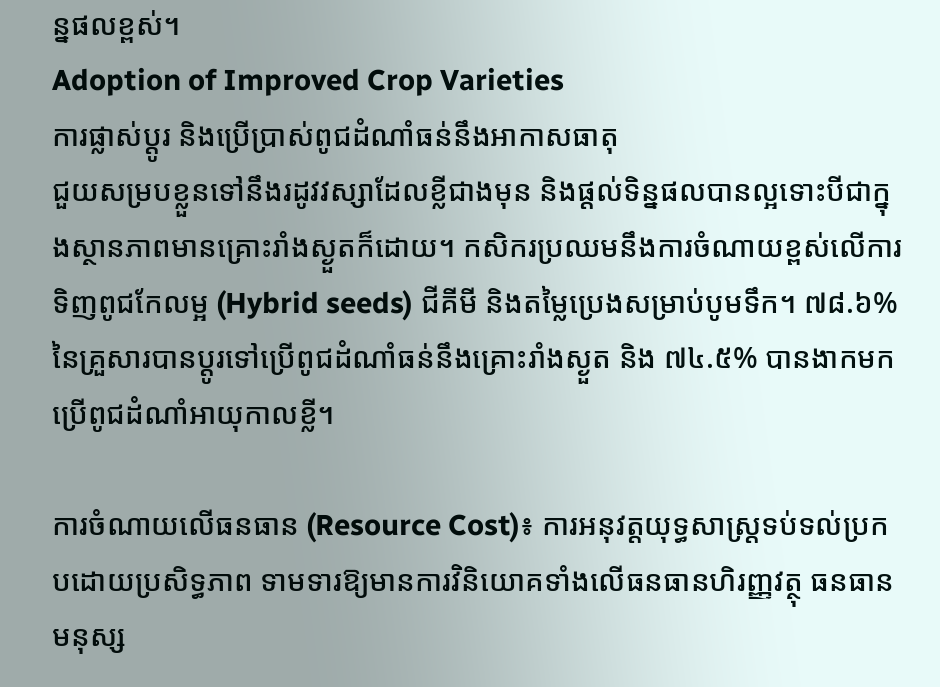ន្នផលខ្ពស់។
Adoption of Improved Crop Varieties
ការផ្លាស់ប្តូរ និងប្រើប្រាស់ពូជដំណាំធន់នឹងអាកាសធាតុ
ជួយសម្របខ្លួនទៅនឹងរដូវវស្សាដែលខ្លីជាងមុន និងផ្តល់ទិន្នផលបានល្អទោះបីជាក្នុងស្ថានភាពមានគ្រោះរាំងស្ងួតក៏ដោយ។ កសិករប្រឈមនឹងការចំណាយខ្ពស់លើការទិញពូជកែលម្អ (Hybrid seeds) ជីគីមី និងតម្លៃប្រេងសម្រាប់បូមទឹក។ ៧៨.៦% នៃគ្រួសារបានប្តូរទៅប្រើពូជដំណាំធន់នឹងគ្រោះរាំងស្ងួត និង ៧៤.៥% បានងាកមកប្រើពូជដំណាំអាយុកាលខ្លី។

ការចំណាយលើធនធាន (Resource Cost)៖ ការអនុវត្តយុទ្ធសាស្ត្រទប់ទល់ប្រកបដោយប្រសិទ្ធភាព ទាមទារឱ្យមានការវិនិយោគទាំងលើធនធានហិរញ្ញវត្ថុ ធនធានមនុស្ស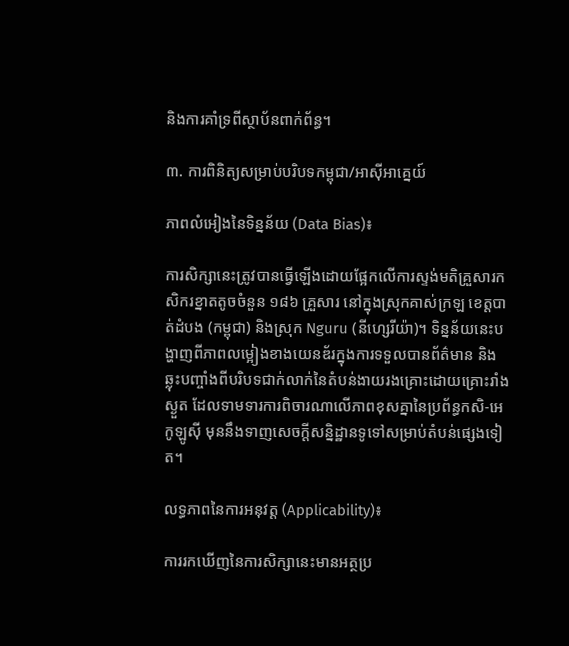និងការគាំទ្រពីស្ថាប័នពាក់ព័ន្ធ។

៣. ការពិនិត្យសម្រាប់បរិបទកម្ពុជា/អាស៊ីអាគ្នេយ៍

ភាពលំអៀងនៃទិន្នន័យ (Data Bias)៖

ការសិក្សានេះត្រូវបានធ្វើឡើងដោយផ្អែកលើការស្ទង់មតិគ្រួសារកសិករខ្នាតតូចចំនួន ១៨៦ គ្រួសារ នៅក្នុងស្រុកគាស់ក្រឡ ខេត្តបាត់ដំបង (កម្ពុជា) និងស្រុក Nguru (នីហ្សេរីយ៉ា)។ ទិន្នន័យនេះបង្ហាញពីភាពលម្អៀងខាងយេនឌ័រក្នុងការទទួលបានព័ត៌មាន និងឆ្លុះបញ្ចាំងពីបរិបទជាក់លាក់នៃតំបន់ងាយរងគ្រោះដោយគ្រោះរាំងស្ងួត ដែលទាមទារការពិចារណាលើភាពខុសគ្នានៃប្រព័ន្ធកសិ-អេកូឡូស៊ី មុននឹងទាញសេចក្តីសន្និដ្ឋានទូទៅសម្រាប់តំបន់ផ្សេងទៀត។

លទ្ធភាពនៃការអនុវត្ត (Applicability)៖

ការរកឃើញនៃការសិក្សានេះមានអត្ថប្រ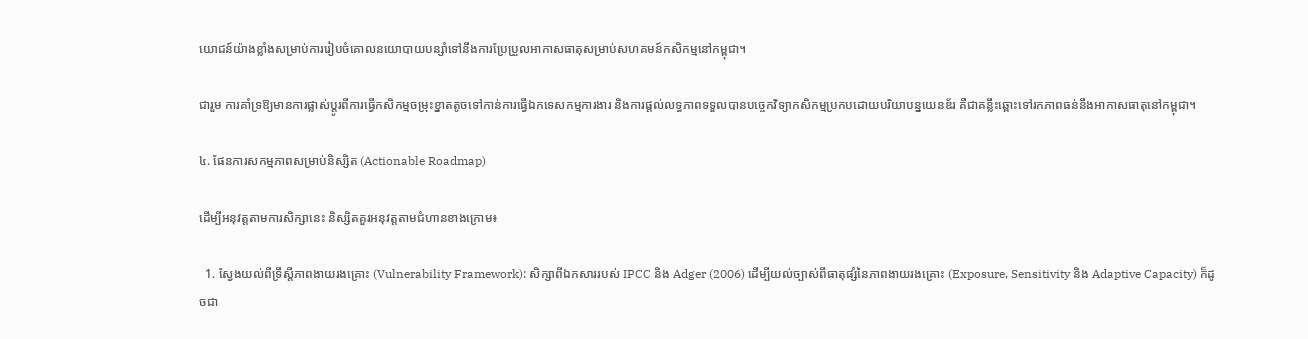យោជន៍យ៉ាងខ្លាំងសម្រាប់ការរៀបចំគោលនយោបាយបន្សាំទៅនឹងការប្រែប្រួលអាកាសធាតុសម្រាប់សហគមន៍កសិកម្មនៅកម្ពុជា។

ជារួម ការគាំទ្រឱ្យមានការផ្លាស់ប្តូរពីការធ្វើកសិកម្មចម្រុះខ្នាតតូចទៅកាន់ការធ្វើឯកទេសកម្មការងារ និងការផ្តល់លទ្ធភាពទទួលបានបច្ចេកវិទ្យាកសិកម្មប្រកបដោយបរិយាបន្នយេនឌ័រ គឺជាគន្លឹះឆ្ពោះទៅរកភាពធន់នឹងអាកាសធាតុនៅកម្ពុជា។

៤. ផែនការសកម្មភាពសម្រាប់និស្សិត (Actionable Roadmap)

ដើម្បីអនុវត្តតាមការសិក្សានេះ និស្សិតគួរអនុវត្តតាមជំហានខាងក្រោម៖

  1. ស្វែងយល់ពីទ្រឹស្តីភាពងាយរងគ្រោះ (Vulnerability Framework): សិក្សាពីឯកសាររបស់ IPCC និង Adger (2006) ដើម្បីយល់ច្បាស់ពីធាតុផ្សំនៃភាពងាយរងគ្រោះ (Exposure, Sensitivity និង Adaptive Capacity) ក៏ដូចជា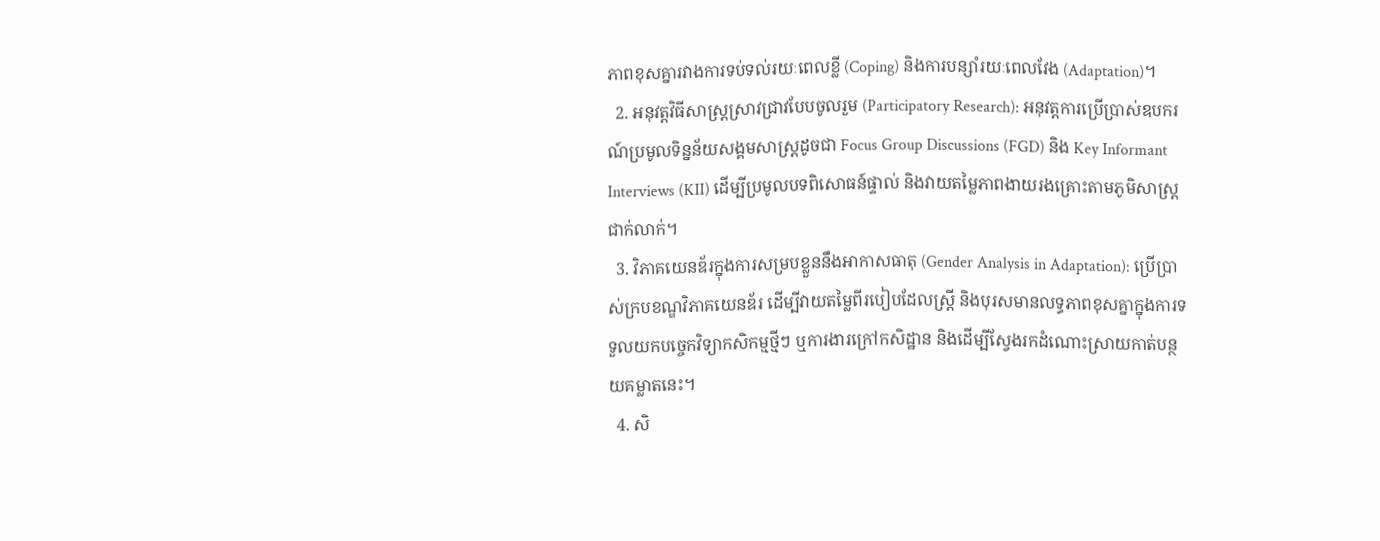ភាពខុសគ្នារវាងការទប់ទល់រយៈពេលខ្លី (Coping) និងការបន្សាំរយៈពេលវែង (Adaptation)។
  2. អនុវត្តវិធីសាស្ត្រស្រាវជ្រាវបែបចូលរួម (Participatory Research): អនុវត្តការប្រើប្រាស់ឧបករណ៍ប្រមូលទិន្នន័យសង្គមសាស្រ្តដូចជា Focus Group Discussions (FGD) និង Key Informant Interviews (KII) ដើម្បីប្រមូលបទពិសោធន៍ផ្ទាល់ និងវាយតម្លៃភាពងាយរងគ្រោះតាមភូមិសាស្ត្រជាក់លាក់។
  3. វិភាគយេនឌ័រក្នុងការសម្របខ្លួននឹងអាកាសធាតុ (Gender Analysis in Adaptation): ប្រើប្រាស់ក្របខណ្ឌវិភាគយេនឌ័រ ដើម្បីវាយតម្លៃពីរបៀបដែលស្ត្រី និងបុរសមានលទ្ធភាពខុសគ្នាក្នុងការទទួលយកបច្ចេកវិទ្យាកសិកម្មថ្មីៗ ឬការងារក្រៅកសិដ្ឋាន និងដើម្បីស្វែងរកដំណោះស្រាយកាត់បន្ថយគម្លាតនេះ។
  4. សិ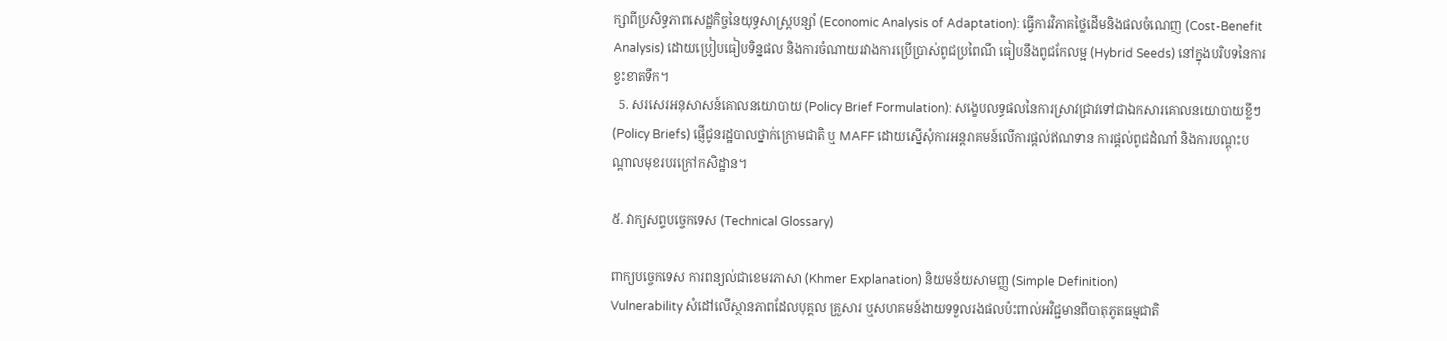ក្សាពីប្រសិទ្ធភាពសេដ្ឋកិច្ចនៃយុទ្ធសាស្ត្របន្សាំ (Economic Analysis of Adaptation): ធ្វើការវិភាគថ្លៃដើមនិងផលចំណេញ (Cost-Benefit Analysis) ដោយប្រៀបធៀបទិន្នផល និងការចំណាយរវាងការប្រើប្រាស់ពូជប្រពៃណី ធៀបនឹងពូជកែលម្អ (Hybrid Seeds) នៅក្នុងបរិបទនៃការខ្វះខាតទឹក។
  5. សរសេរអនុសាសន៍គោលនយោបាយ (Policy Brief Formulation): សង្ខេបលទ្ធផលនៃការស្រាវជ្រាវទៅជាឯកសារគោលនយោបាយខ្លីៗ (Policy Briefs) ផ្ញើជូនរដ្ឋបាលថ្នាក់ក្រោមជាតិ ឬ MAFF ដោយស្នើសុំការអន្តរាគមន៍លើការផ្តល់ឥណទាន ការផ្តល់ពូជដំណាំ និងការបណ្តុះបណ្តាលមុខរបរក្រៅកសិដ្ឋាន។

៥. វាក្យសព្ទបច្ចេកទេស (Technical Glossary)

ពាក្យបច្ចេកទេស ការពន្យល់ជាខេមរភាសា (Khmer Explanation) និយមន័យសាមញ្ញ (Simple Definition)
Vulnerability សំដៅលើស្ថានភាពដែលបុគ្គល គ្រួសារ ឬសហគមន៍ងាយទទួលរងផលប៉ះពាល់អវិជ្ជមានពីបាតុភូតធម្មជាតិ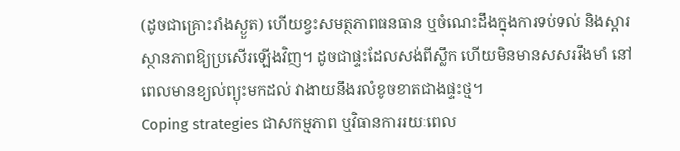(ដូចជាគ្រោះរាំងស្ងួត) ហើយខ្វះសមត្ថភាពធនធាន ឬចំណេះដឹងក្នុងការទប់ទល់ និងស្តារស្ថានភាពឱ្យប្រសើរឡើងវិញ។ ដូចជាផ្ទះដែលសង់ពីស្លឹក ហើយមិនមានសសររឹងមាំ នៅពេលមានខ្យល់ព្យុះមកដល់ វាងាយនឹងរលំខូចខាតជាងផ្ទះថ្ម។
Coping strategies ជាសកម្មភាព ឬវិធានការរយៈពេល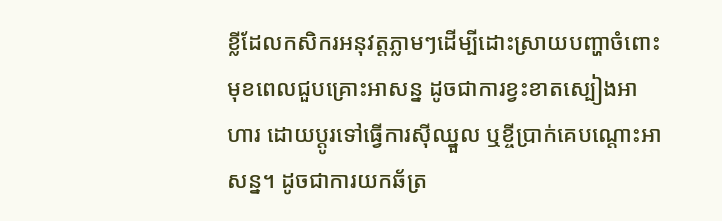ខ្លីដែលកសិករអនុវត្តភ្លាមៗដើម្បីដោះស្រាយបញ្ហាចំពោះមុខពេលជួបគ្រោះអាសន្ន ដូចជាការខ្វះខាតស្បៀងអាហារ ដោយប្តូរទៅធ្វើការស៊ីឈ្នួល ឬខ្ចីប្រាក់គេបណ្តោះអាសន្ន។ ដូចជាការយកឆ័ត្រ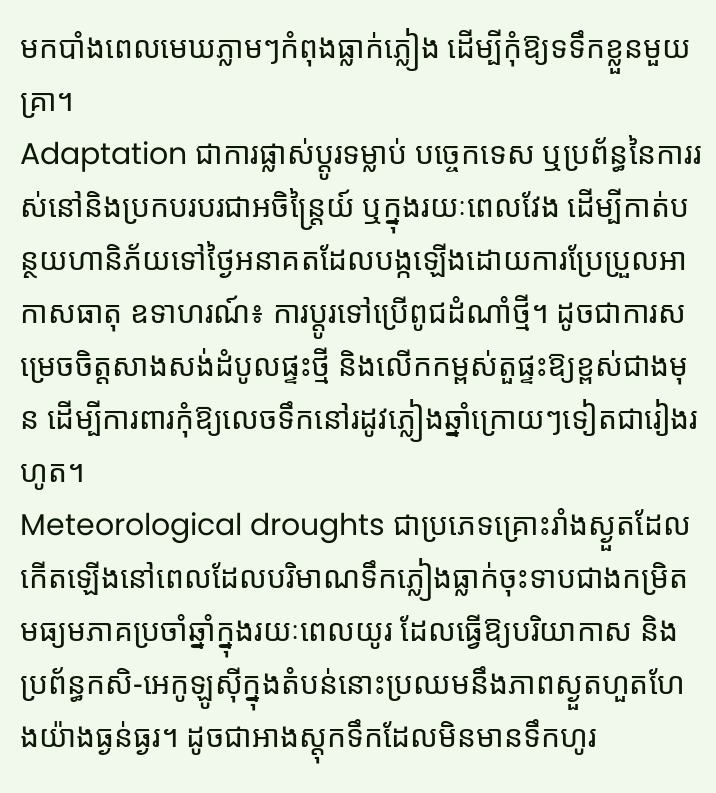មកបាំងពេលមេឃភ្លាមៗកំពុងធ្លាក់ភ្លៀង ដើម្បីកុំឱ្យទទឹកខ្លួនមួយគ្រា។
Adaptation ជាការផ្លាស់ប្តូរទម្លាប់ បច្ចេកទេស ឬប្រព័ន្ធនៃការរស់នៅនិងប្រកបរបរជាអចិន្ត្រៃយ៍ ឬក្នុងរយៈពេលវែង ដើម្បីកាត់បន្ថយហានិភ័យទៅថ្ងៃអនាគតដែលបង្កឡើងដោយការប្រែប្រួលអាកាសធាតុ ឧទាហរណ៍៖ ការប្តូរទៅប្រើពូជដំណាំថ្មី។ ដូចជាការសម្រេចចិត្តសាងសង់ដំបូលផ្ទះថ្មី និងលើកកម្ពស់តួផ្ទះឱ្យខ្ពស់ជាងមុន ដើម្បីការពារកុំឱ្យលេចទឹកនៅរដូវភ្លៀងឆ្នាំក្រោយៗទៀតជារៀងរហូត។
Meteorological droughts ជាប្រភេទគ្រោះរាំងស្ងួតដែលកើតឡើងនៅពេលដែលបរិមាណទឹកភ្លៀងធ្លាក់ចុះទាបជាងកម្រិតមធ្យមភាគប្រចាំឆ្នាំក្នុងរយៈពេលយូរ ដែលធ្វើឱ្យបរិយាកាស និងប្រព័ន្ធកសិ-អេកូឡូស៊ីក្នុងតំបន់នោះប្រឈមនឹងភាពស្ងួតហួតហែងយ៉ាងធ្ងន់ធ្ងរ។ ដូចជាអាងស្តុកទឹកដែលមិនមានទឹកហូរ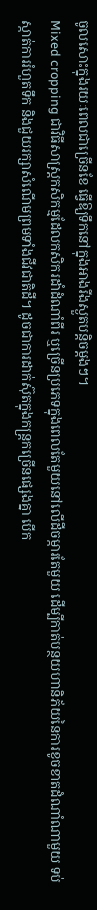ចូលសោះក្នុងរយៈពេលជាច្រើនខែ ធ្វើឱ្យទឹកនៅក្នុងអាងរីងស្ងួតបន្តិចម្តងៗ។
Mixed cropping ជាវិធីសាស្ត្រកសិកម្មដែលកសិករដាំដំណាំពីរ ឬច្រើនប្រភេទក្នុងពេលតែមួយនៅលើដីចម្ការតែមួយ ដើម្បីកាត់បន្ថយហានិភ័យនៃការខូចខាតដំណាំណាមួយ ទប់ស្កាត់ការរំហួតទឹក និងជួយរក្សាសំណើមព្រមទាំងជីវជាតិដី។ ដូចជាការដាក់ស៊ុតក្នុងកន្ត្រកច្រើនផ្សេងគ្នា បើក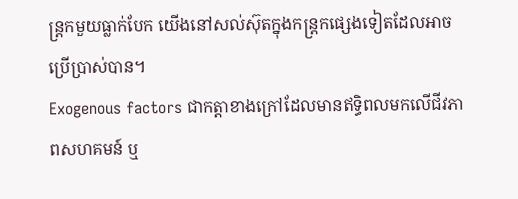ន្ត្រកមួយធ្លាក់បែក យើងនៅសល់ស៊ុតក្នុងកន្ត្រកផ្សេងទៀតដែលអាចប្រើប្រាស់បាន។
Exogenous factors ជាកត្តាខាងក្រៅដែលមានឥទ្ធិពលមកលើជីវភាពសហគមន៍ ឬ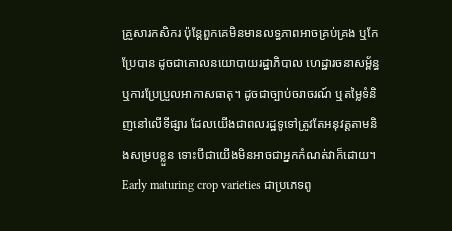គ្រួសារកសិករ ប៉ុន្តែពួកគេមិនមានលទ្ធភាពអាចគ្រប់គ្រង ឬកែប្រែបាន ដូចជាគោលនយោបាយរដ្ឋាភិបាល ហេដ្ឋារចនាសម្ព័ន្ធ ឬការប្រែប្រួលអាកាសធាតុ។ ដូចជាច្បាប់ចរាចរណ៍ ឬតម្លៃទំនិញនៅលើទីផ្សារ ដែលយើងជាពលរដ្ឋទូទៅត្រូវតែអនុវត្តតាមនិងសម្របខ្លួន ទោះបីជាយើងមិនអាចជាអ្នកកំណត់វាក៏ដោយ។
Early maturing crop varieties ជាប្រភេទពូ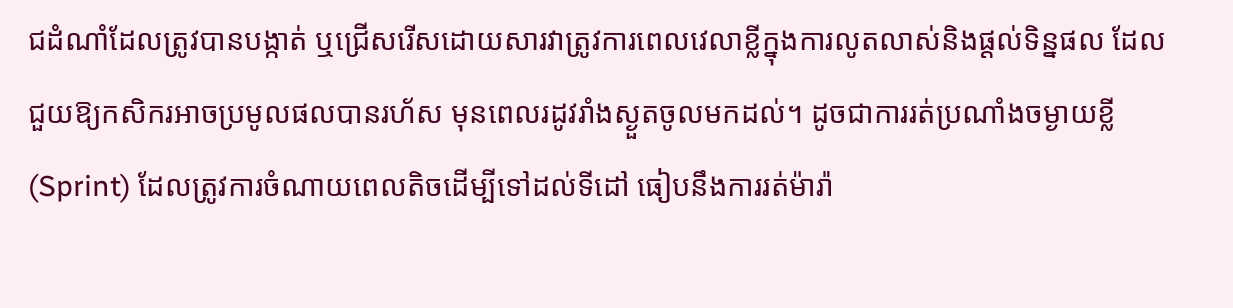ជដំណាំដែលត្រូវបានបង្កាត់ ឬជ្រើសរើសដោយសារវាត្រូវការពេលវេលាខ្លីក្នុងការលូតលាស់និងផ្តល់ទិន្នផល ដែលជួយឱ្យកសិករអាចប្រមូលផលបានរហ័ស មុនពេលរដូវរាំងស្ងួតចូលមកដល់។ ដូចជាការរត់ប្រណាំងចម្ងាយខ្លី (Sprint) ដែលត្រូវការចំណាយពេលតិចដើម្បីទៅដល់ទីដៅ ធៀបនឹងការរត់ម៉ារ៉ា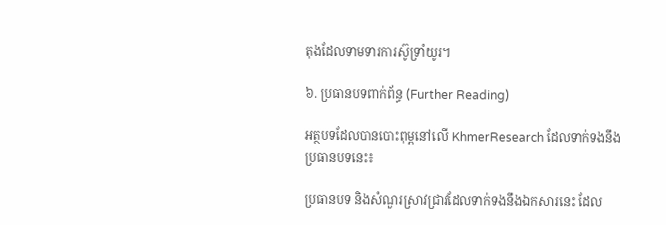តុងដែលទាមទារការស៊ូទ្រាំយូរ។

៦. ប្រធានបទពាក់ព័ន្ធ (Further Reading)

អត្ថបទដែលបានបោះពុម្ពនៅលើ KhmerResearch ដែលទាក់ទងនឹងប្រធានបទនេះ៖

ប្រធានបទ និងសំណួរស្រាវជ្រាវដែលទាក់ទងនឹងឯកសារនេះ ដែល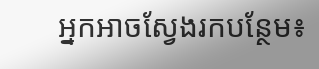អ្នកអាចស្វែងរកបន្ថែម៖